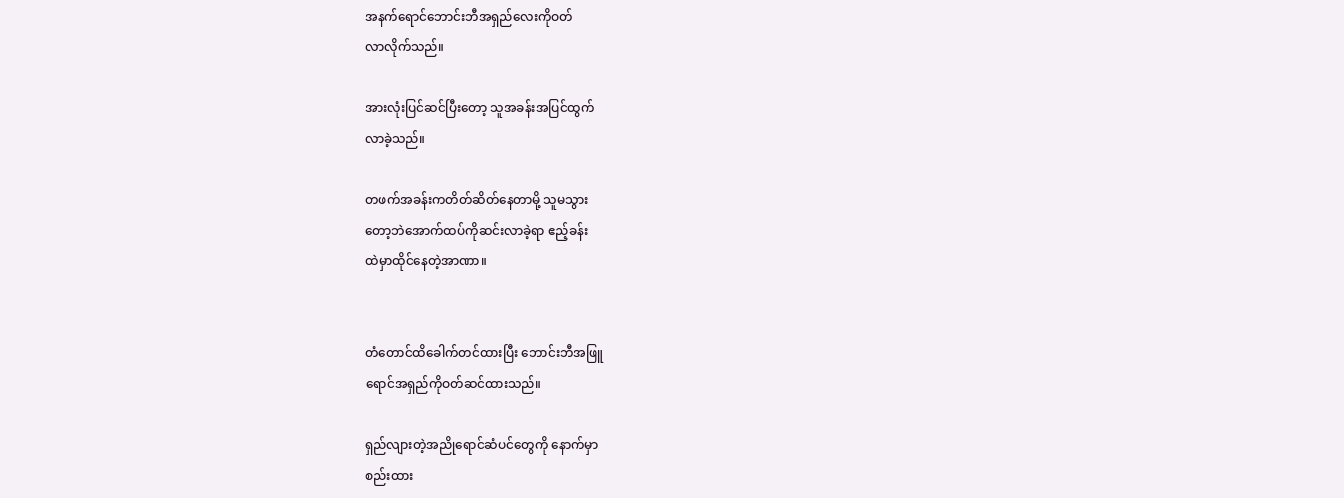အနက်ရောင်ဘောင်းဘီအရှည်လေးကိုဝတ်
လာလိုက်သည်။

အားလုံးပြင်ဆင်ပြီးတော့ သူအခန်းအပြင်ထွက်
လာခဲ့သည်။

တဖက်အခန်းကတိတ်ဆိတ်နေတာမို့ သူမသွား
တော့ဘဲအောက်ထပ်ကိုဆင်းလာခဲ့ရာ ဧည့်ခန်း
ထဲမှာထိုင်နေတဲ့အာဏာ။


တံတောင်ထိခေါက်တင်ထားပြီး ဘောင်းဘီအဖြူ
ရောင်အရှည်ကိုဝတ်ဆင်ထားသည်။

ရှည်လျားတဲ့အညိုရောင်ဆံပင်တွေကို နောက်မှာ
စည်းထား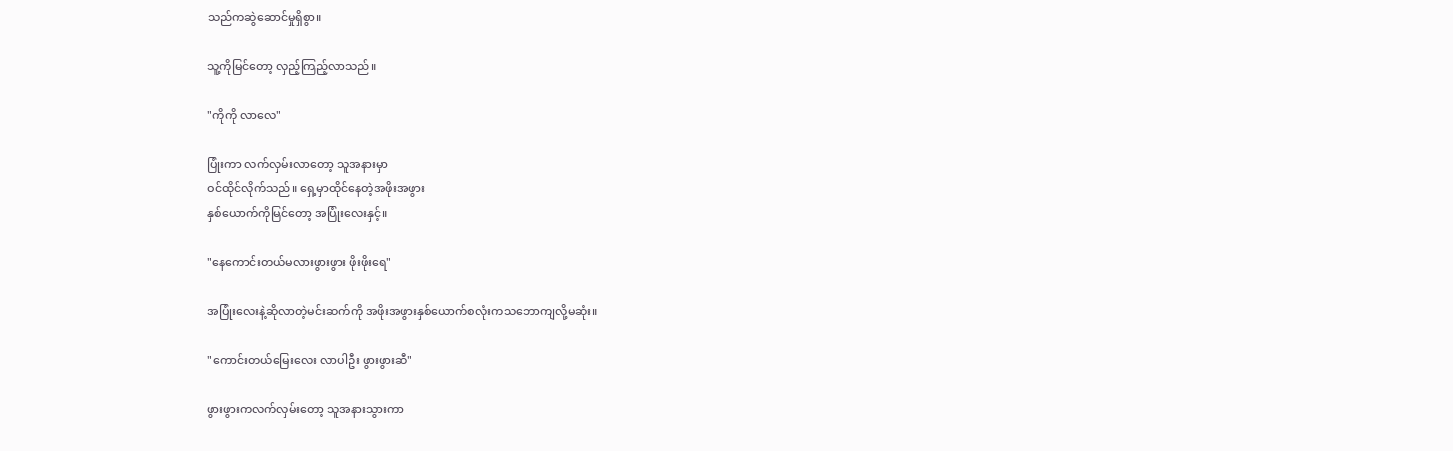သည်ကဆွဲဆောင်မှုရှိစွာ။

သူ့ကိုမြင်တော့ လှည့်ကြည့်လာသည်။

"ကိုကို လာလေ"

ပြုံးကာ လက်လှမ်းလာတော့ သူအနားမှာ
ဝင်ထိုင်လိုက်သည်။ ရှေ့မှာထိုင်နေတဲ့အဖိုးအဖွား
နှစ်ယောက်ကိုမြင်တော့ အပြုံးလေးနှင့်။

"နေကောင်းတယ်မလားဖွားဖွား ဖိုးဖိုးရေ"

အပြုံးလေးနဲ့ဆိုလာတဲ့မင်းဆက်ကို အဖိုးအဖွားနှစ်ယောက်စလုံးကသဘောကျလို့မဆုံး။

"ကောင်းတယ်မြေးလေး လာပါဦး ဖွားဖွားဆီ"

ဖွားဖွားကလက်လှမ်းတော့ သူအနားသွားကာ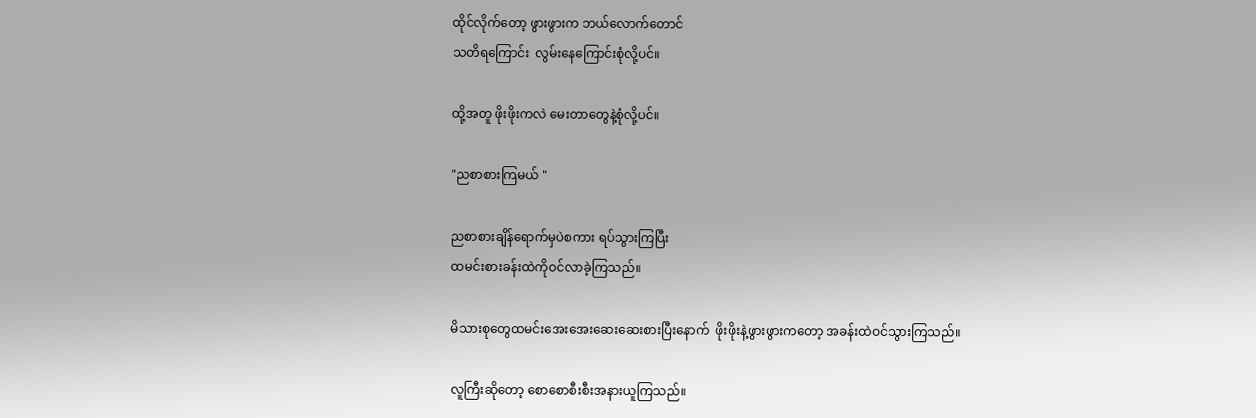ထိုင်လိုက်တော့ ဖွားဖွားက ဘယ်လောက်တောင်
သတိရကြောင်း  လွမ်းနေကြောင်းစုံလို့ပင်။

ထို့အတူ ဖိုးဖိုးကလဲ မေးတာတွေနဲ့စုံလို့ပင်။

"ညစာစားကြမယ် "

ညစာစားချိန်ရောက်မှပဲစကား ရပ်သွားကြပြီး
ထမင်းစားခန်းထဲကိုဝင်လာခဲ့ကြသည်။

မိသားစုတွေထမင်းအေးအေးဆေးဆေးစားပြီးနောက်  ဖိုးဖိုးနဲ့ဖွားဖွားကတော့ အခန်းထဲဝင်သွားကြသည်။

လူကြီးဆိုတော့ စောစောစီးစီးအနားယူကြသည်။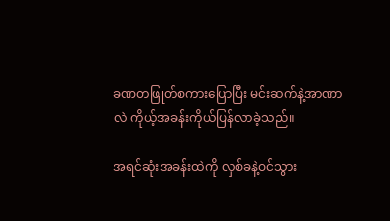ခဏတဖြုတ်စကားပြောပြီး မင်းဆက်နဲ့အာဏာ
လဲ ကိုယ့်အခန်းကိုယ်ပြန်လာခဲ့သည်။

အရင်ဆုံးအခန်းထဲကို လှစ်ခနဲ့ဝင်သွား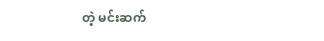တဲ့ မင်းဆက်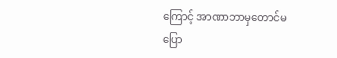ကြောင့် အာဏာဘာမှတောင်မပြော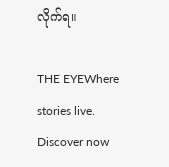လိုက်ရ။

THE EYEWhere stories live. Discover now